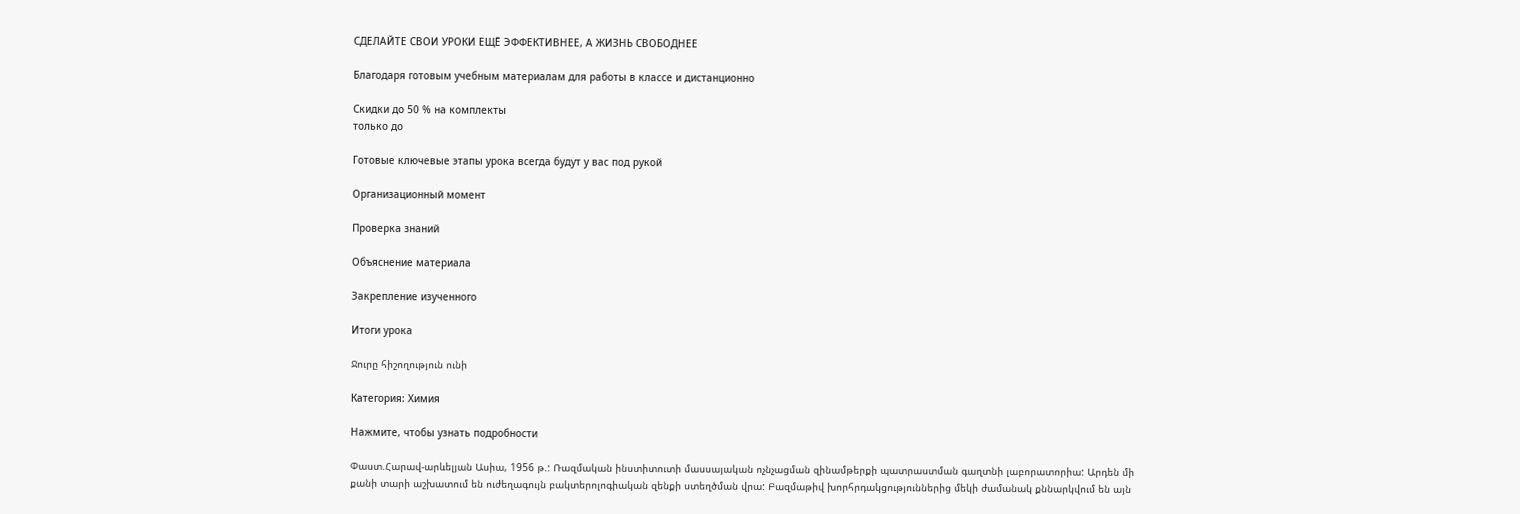СДЕЛАЙТЕ СВОИ УРОКИ ЕЩЁ ЭФФЕКТИВНЕЕ, А ЖИЗНЬ СВОБОДНЕЕ

Благодаря готовым учебным материалам для работы в классе и дистанционно

Скидки до 50 % на комплекты
только до

Готовые ключевые этапы урока всегда будут у вас под рукой

Организационный момент

Проверка знаний

Объяснение материала

Закрепление изученного

Итоги урока

Ջուրը հիշողություն ունի

Категория: Химия

Нажмите, чтобы узнать подробности

Փաստ.Հարավ-արևելյան Ասիա, 1956 թ.: Ռազմական ինստիտուտի մասսայական ոչնչացման զինամթերքի պատրաստման գաղտնի լաբորատորիա: Արդեն մի քանի տարի աշխատում են ուժեղագույն բակտերոլոգիական զենքի ստեղծման վրա: Բազմաթիվ խորհրդակցություններից մեկի ժամանակ քննարկվում են այն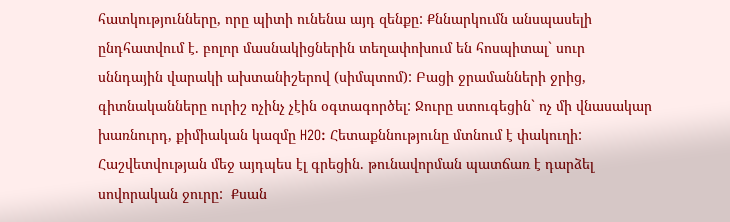հատկությունները, որը պիտի ունենա այդ զենքը: Քննարկումն անսպասելի ընդհատվում է. բոլոր մասնակիցներին տեղափոխում են հոսպիտալ` սուր սննդային վարակի ախտանիշերով (սիմպտոմ): Բացի ջրամանների ջրից, գիտնականները ուրիշ ոչինչ չէին օգտագործել: Ջուրը ստուգեցին` ոչ մի վնասակար խառնուրդ, քիմիական կազմը H2O: Հետաքննությունը մտնում է փակուղի: Հաշվետվության մեջ այդպես էլ գրեցին. թունավորման պատճառ է դարձել սովորական ջուրը:  Քսան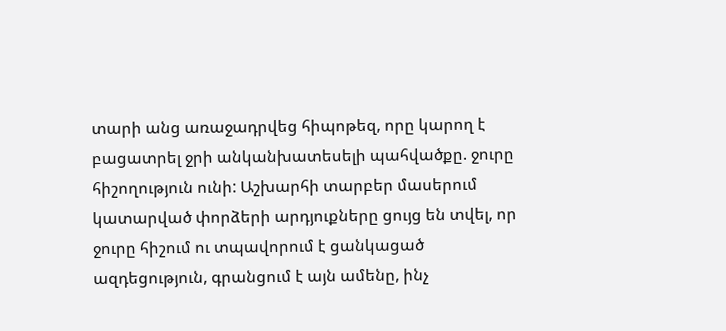տարի անց առաջադրվեց հիպոթեզ, որը կարող է բացատրել ջրի անկանխատեսելի պահվածքը. ջուրը հիշողություն ունի: Աշխարհի տարբեր մասերում կատարված փորձերի արդյուքները ցույց են տվել, որ ջուրը հիշում ու տպավորում է ցանկացած ազդեցություն, գրանցում է այն ամենը, ինչ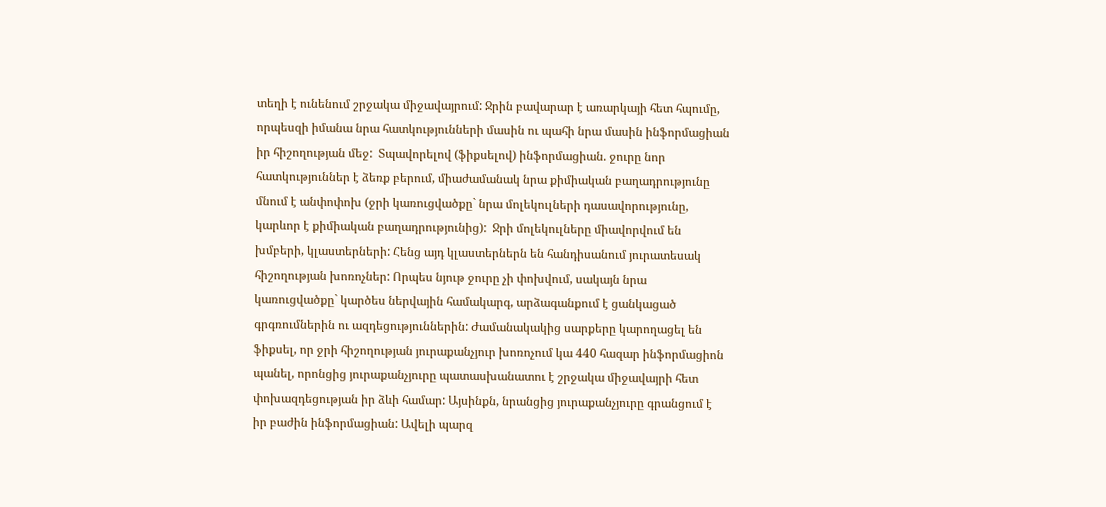տեղի է ունենում շրջակա միջավայրում: Ջրին բավարար է առարկայի հետ հպումը, որպեսզի իմանա նրա հատկությունների մասին ու պահի նրա մասին ինֆորմացիան իր հիշողության մեջ:  Տպավորելով (ֆիքսելով) ինֆորմացիան. ջուրը նոր հատկություններ է ձեռք բերում, միաժամանակ նրա քիմիական բաղադրությունը մնում է անփոփոխ (ջրի կառուցվածքը` նրա մոլեկուլների դասավորությունը, կարևոր է քիմիական բաղադրությունից):  Ջրի մոլեկուլները միավորվում են խմբերի, կլաստերների: Հենց այդ կլաստերներն են հանդիսանում յուրատեսակ հիշողության խոռոչներ: Որպես նյութ ջուրը չի փոխվում, սակայն նրա կառուցվածքը` կարծես ներվային համակարգ, արձագանքում է ցանկացած գրգռումներին ու ազդեցություններին: Ժամանակակից սարքերը կարողացել են ֆիքսել, որ ջրի հիշողության յուրաքանչյուր խոռոչում կա 440 հազար ինֆորմացիոն պանել, որոնցից յուրաքանչյուրը պատասխանատու է շրջակա միջավայրի հետ փոխազդեցության իր ձևի համար: Այսինքն, նրանցից յուրաքանչյուրը գրանցում է իր բաժին ինֆորմացիան: Ավելի պարզ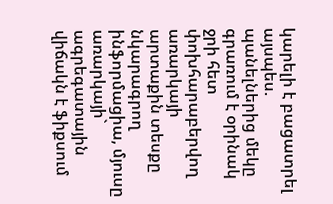կարելի է բացատրել այսպես. պանելներից մեկը գրառում է օրինակ ջրի հետ փոխհարաբերվող առարկայի արտաքին տեսքը նկարագրող ինֆորմացիա, մյուսը առարկայի` ագրեգատային վիճակն է ֆիքսում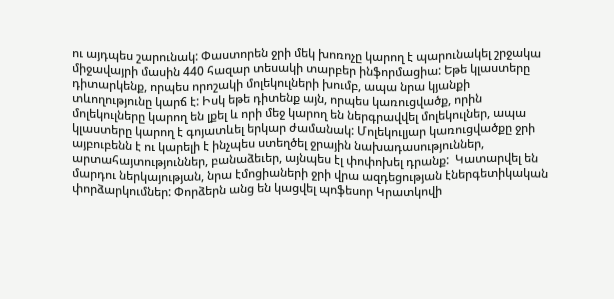ու այդպես շարունակ: Փաստորեն ջրի մեկ խոռոչը կարող է պարունակել շրջակա միջավայրի մասին 440 հազար տեսակի տարբեր ինֆորմացիա: Եթե կլաստերը դիտարկենք, որպես որոշակի մոլեկուլների խումբ, ապա նրա կյանքի տևողությունը կարճ է: Իսկ եթե դիտենք այն, որպես կառուցվածք, որին մոլեկուլները կարող են լքել և որի մեջ կարող են ներգրավվել մոլեկուլներ, ապա կլաստերը կարող է գոյատևել երկար ժամանակ: Մոլեկուլյար կառուցվածքը ջրի այբուբենն է ու կարելի է ինչպես ստեղծել ջրային նախադասություններ, արտահայտություններ, բանաձեւեր, այնպես էլ փոփոխել դրանք:  Կատարվել են մարդու ներկայության, նրա էմոցիաների ջրի վրա ազդեցության էներգետիկական փորձարկումներ: Փորձերն անց են կացվել պոֆեսոր Կրատկովի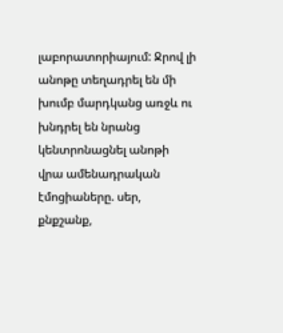լաբորատորիայում: Ջրով լի անոթը տեղադրել են մի խումբ մարդկանց առջև ու խնդրել են նրանց կենտրոնացնել անոթի վրա ամենադրական էմոցիաները. սեր, քնքշանք,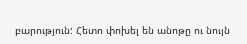բարություն: Հետո փոխել են անոթը ու նույն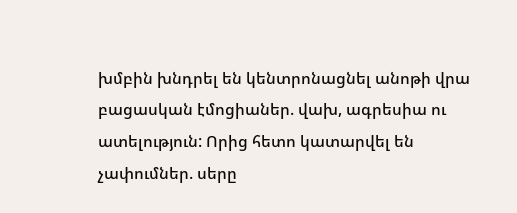խմբին խնդրել են կենտրոնացնել անոթի վրա բացասկան էմոցիաներ. վախ, ագրեսիա ու ատելություն: Որից հետո կատարվել են չափումներ. սերը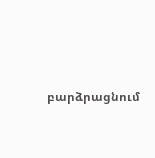բարձրացնում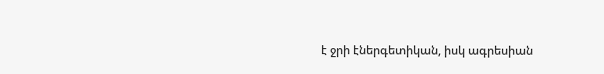է ջրի էներգետիկան, իսկ ագրեսիան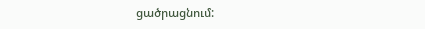ցածրացնում: